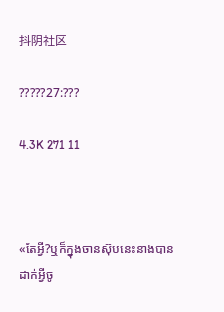抖阴社区

?????27:???

4.3K 271 11



«តែអ្វី?ឬក៏ក្នុងចានស៊ុបនេះនាងបានដាក់អ្វីចូ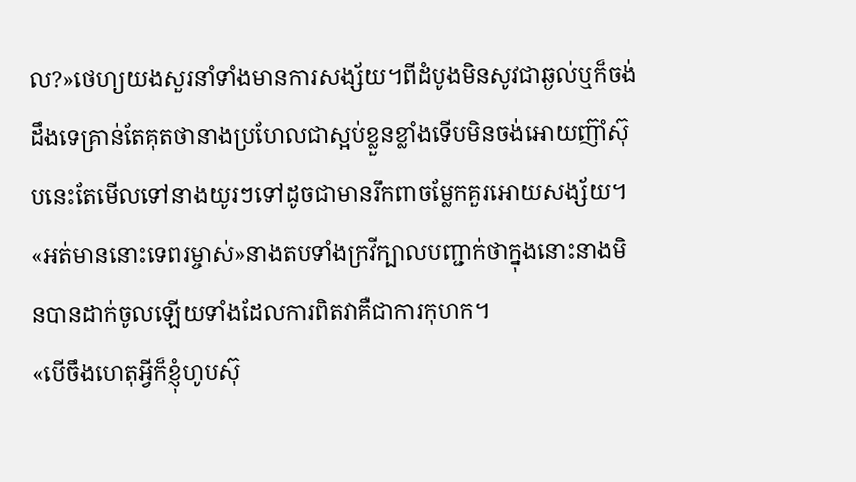ល?»ថេហ្យយងសួរនាំទាំងមានការសង្ស័យ។ពីដំបូងមិនសូវជាឆ្ងល់ឬក៏ចង់ដឹងទេគ្រាន់តែគុតថានាងប្រហែលជាស្អប់ខ្លួនខ្លាំងទើបមិនចង់អោយញ៊ាំស៊ុបនេះតែមើលទៅនាងយូរៗទៅដូចជាមានរឹកពាចម្លែកគួរអោយសង្ស័យ។
«អត់មាននោះទេពរម្ចាស់»នាងតបទាំងក្រវីក្បាលបញ្ជាក់ថាក្នុងនោះនាងមិនបានដាក់ចូលឡើយទាំងដែលការពិតវាគឺជាការកុហក។
«បើចឹងហេតុអ្វីក៏ខ្ញុំហូបស៊ុ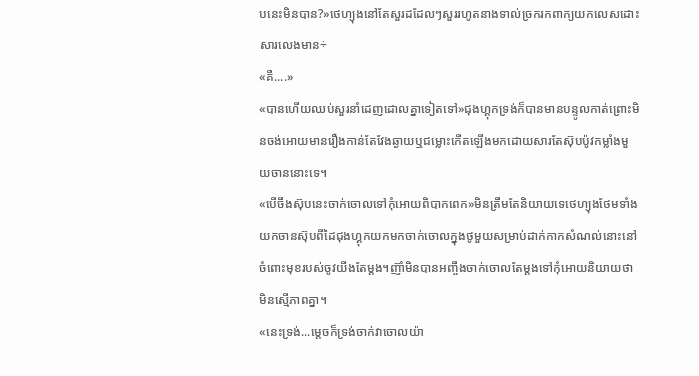បនេះមិនបាន?»ថេហ្យុងនៅតែសួរដដែលៗសួររហូតនាងទាល់ច្រករកពាក្យយកលេសដោះសារលេងមាន÷
«គឺ....»
«បានហើយឈប់សួរនាំដេញដោលគ្នាទៀតទៅ»ជុងហ្គុកទ្រង់ក៏បានមានបន្ទូលកាត់ព្រោះមិនចង់អោយមានរឿងកាន់តែវែងឆ្ងាយឬជម្លោះកើតឡើងមកដោយសារតែស៊ុបប៉ូវកម្លាំងមួយចាននោះទេ។
«បើចឹងស៊ុបនេះចាក់ចោលទៅកុំអោយពិបាកពេក»មិនត្រឹមតែនិយាយទេថេហ្យុងថែមទាំងយកចានស៊ុបពីដៃជុងហ្គុកយកមកចាក់ចោលក្នុងថូមួយសម្រាប់ដាក់កាកសំណល់នោះនៅចំពោះមុខរបស់ចូវយីងតែម្តង។ញ៊ាំមិនបានអញ្ចឹងចាក់ចោលតែម្តងទៅកុំអោយនិយាយថាមិនស្មើភាពគ្នា។
«នេះទ្រង់...ម្តេចក៏ទ្រង់ចាក់វាចោលយ៉ា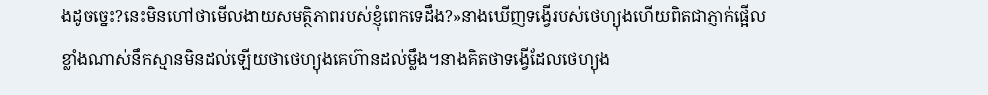ងដូចច្នេះ?នេះមិនហៅថាមើលងាយសមត្ថិភាពរបស់ខ្ញុំពេកទេដឹង?»នាងឃើញទង្វើរបស់ថេហ្យុងហើយពិតជាភ្ញាក់ផ្អើលខ្លាំងណាស់នឹកស្មានមិនដល់ឡើយថាថេហ្យុងគេហ៊ានដល់ម្លឹង។នាងគិតថាទង្វើដែលថេហ្យុង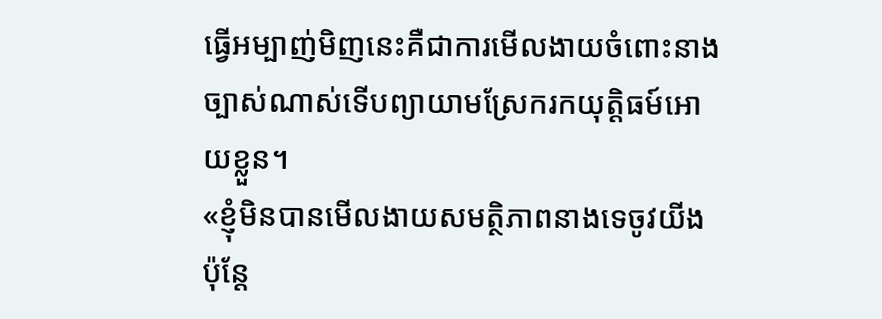ធ្វើអម្បាញ់មិញនេះគឺជាការមើលងាយចំពោះនាងច្បាស់ណាស់ទើបព្យាយាមស្រែករកយុត្តិធម៍អោយខ្លួន។
«ខ្ញុំមិនបានមើលងាយសមត្ថិភាពនាងទេចូវយីងប៉ុន្តែ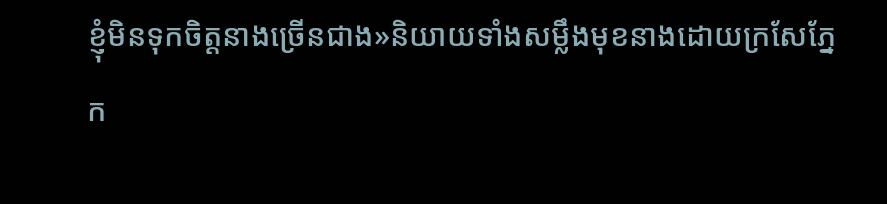ខ្ញុំមិនទុកចិត្តនាងច្រើនជាង»និយាយទាំងសម្លឹងមុខនាងដោយក្រសែភ្នែក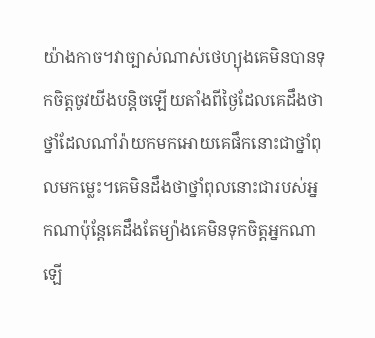យ៉ាងកាច។វាច្បាស់ណាស់ថេហ្យុងគេមិនបានទុកចិត្តចូវយីងបន្តិចឡើយតាំងពីថ្ងៃដែលគេដឹងថាថ្នាំដែលណាំរ៉ាយកមកអោយគេផឹកនោះជាថ្នាំពុលមកម្លេះ។គេមិនដឹងថាថ្នាំពុលនោះជារបស់អ្នកណាប៉ុន្តែគេដឹងតែម្យ៉ាងគេមិនទុកចិត្តអ្នកណាឡើ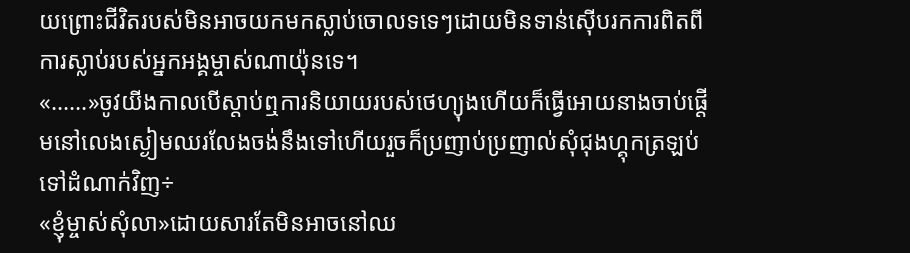យព្រោះជីវិតរបស់មិនអាចយកមកស្លាប់ចោលទទេៗដោយមិនទាន់ស៊ើបរកការពិតពីការស្លាប់របស់អ្នកអង្គម្ចាស់ណាយ៉ុនទេ។
«......»ចូវយីងកាលបើស្តាប់ឮការនិយាយរបស់ថេហ្យុងហើយក៏ធ្វើអោយនាងចាប់ផ្តើមនៅលេងស្ងៀមឈរលែងចង់នឹងទៅហើយរួចក៏ប្រញាប់ប្រញាល់សុំជុងហ្គុកត្រឡប់ទៅដំណាក់វិញ÷
«ខ្ញុំម្ចាស់សុំលា»ដោយសារតែមិនអាចនៅឈ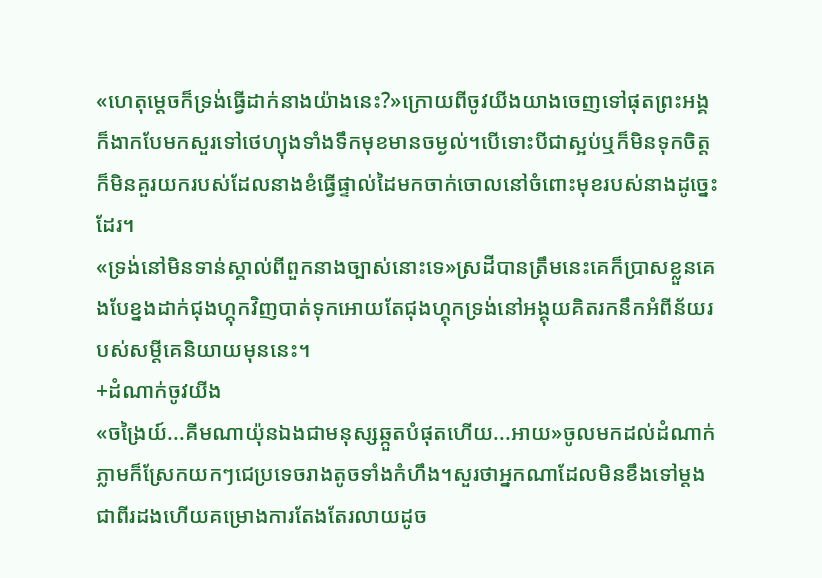«ហេតុម្តេចក៏ទ្រង់ធ្វើដាក់នាងយ៉ាងនេះ?»ក្រោយពីចូវយីងយាងចេញទៅផុតព្រះអង្គក៏ងាកបែមកសួរទៅថេហ្យុងទាំងទឹកមុខមានចម្ងល់។បើទោះបីជាស្អប់ឬក៏មិនទុកចិត្តក៏មិនគួរយករបស់ដែលនាងខំធ្វើផ្ទាល់ដៃមកចាក់ចោលនៅចំពោះមុខរបស់នាងដូច្នេះដែរ។
«ទ្រង់នៅមិនទាន់ស្គាល់ពីពួកនាងច្បាស់នោះទេ»ស្រដីបានត្រឹមនេះគេក៏ប្រាសខ្លួនគេងបែខ្នងដាក់ជុងហ្គុកវិញបាត់ទុកអោយតែជុងហ្គុកទ្រង់នៅអង្គុយគិតរកនឹកអំពីន័យរបស់សម្តីគេនិយាយមុននេះ។
+ដំណាក់ចូវយីង
«ចង្រៃយ៍...គីមណាយ៉ុនឯងជាមនុស្សឆ្កួតបំផុតហើយ...អាយ»ចូលមកដល់ដំណាក់ភ្លាមក៏ស្រែកយកៗជេប្រទេចរាងតូចទាំងកំហឹង។សួរថាអ្នកណាដែលមិនខឹងទៅម្តងជាពីរដងហើយគម្រោងការតែងតែរលាយដូច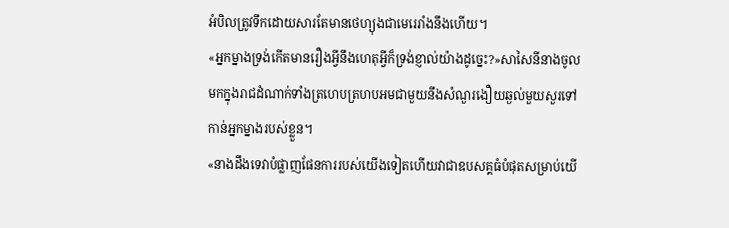អំបិលត្រូវទឹកដោយសារតែមានថេហ្យុងជាមេរេរាំងនឹងហើយ។
«អ្នកម្នាងទ្រង់កើតមានរឿងអ្វីនឹងហេតុអ្វីក៏ទ្រង់ខ្ញាល់យ៉ាងដូច្នេះ?»សាសៃនីនាងចូលមកក្នុងរាជដំណាក់ទាំងត្រហេបត្រហបអមជាមួយនឹងសំណួរងឿយឆ្ងល់មួយសួរទៅកាន់អ្នកម្នាងរបស់ខ្លួន។
«នាងដឹងទេវាបំផ្លាញផែនការរបស់យើងទៀតហើយវាជាឧបសគ្គធំបំផុតសម្រាប់យើ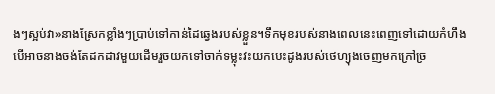ងៗស្អប់វា»នាងស្រែកខ្លាំងៗប្រាប់ទៅកាន់ដៃឆ្វេងរបស់ខ្លួន។ទឹកមុខរបស់នាងពេលនេះពេញទៅដោយកំហឹងបើអាចនាងចង់តែដកដាវមួយដើមរួចយកទៅចាក់ទម្លុះវះយកបេះដូងរបស់ថេហ្យុងចេញមកក្រៅច្រ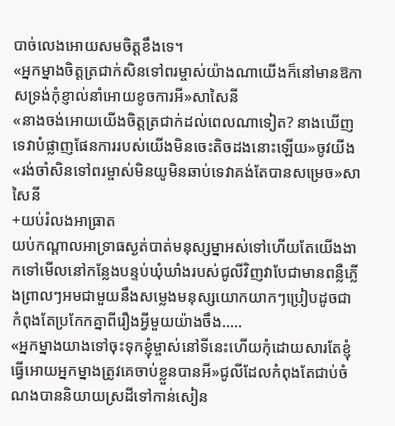បាច់លេងអោយសមចិត្តខឹងទេ។
«អ្នកម្នាងចិត្តត្រជាក់សិនទៅពរម្ចាស់យ៉ាងណាយើងក៏នៅមានឱកាសទ្រង់កុំខ្ញាល់នាំអោយខូចការអី»សាសៃនី
«នាងចង់អោយយើងចិត្តត្រជាក់ដល់ពេលណាទៀត? នាងឃើញទេវាបំផ្លាញផែនការរបស់យើងមិនចេះតិចដងនោះឡើយ»ចូវយីង
«រង់ចាំសិនទៅពរម្ចាស់មិនយូមិនឆាប់ទេវាគង់តែបានសម្រេច»សាសៃនី
+យប់រំលងអាធ្រាត
យប់កណ្តាលអាទ្រាធស្ងត់បាត់មនុស្សម្នាអស់ទៅហើយតែយើងងាកទៅមើលនៅកន្លែងបន្ទប់ឃុំឃាំងរបស់ជូលីវិញវាបែជាមានពន្លឺភ្លើងព្រាលៗអមជាមួយនឹងសម្លេងមនុស្សយោកយាកៗប្រៀបដូចជាកំពុងតែប្រកែកគ្នាពីរឿងអ្វីមួយយ៉ាងចឹង.....
«អ្នកម្នាងយាងទៅចុះទុកខ្ញុំម្ចាស់នៅទីនេះហើយកុំដោយសារតែខ្ញុំធ្វើអោយអ្នកម្នាងត្រូវគេចាប់ខ្លួនបានអី»ជូលីដែលកំពុងតែជាប់ចំណងបាននិយាយស្រដីទៅកាន់សៀន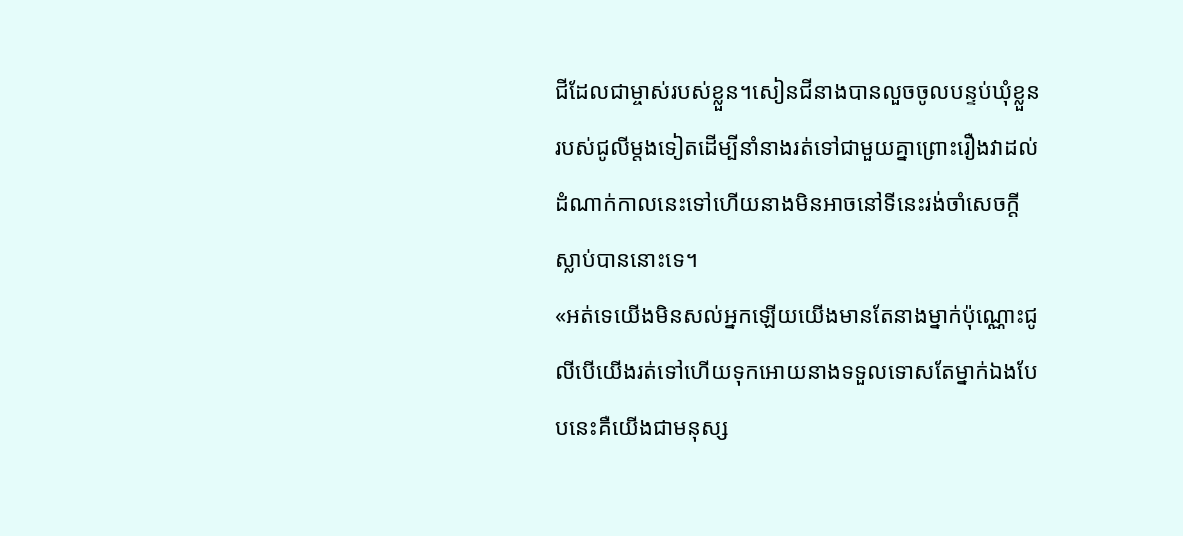ជីដែលជាម្ចាស់របស់ខ្លួន។សៀនជីនាងបានលួចចូលបន្ទប់ឃុំខ្លួនរបស់ជូលីម្តងទៀតដើម្បីនាំនាងរត់ទៅជាមួយគ្នាព្រោះរឿងវាដល់ដំណាក់កាលនេះទៅហើយនាងមិនអាចនៅទីនេះរង់ចាំសេចក្តីស្លាប់បាននោះទេ។
«អត់ទេយើងមិនសល់អ្នកឡើយយើងមានតែនាងម្នាក់ប៉ុណ្ណោះជូលីបើយើងរត់ទៅហើយទុកអោយនាងទទួលទោសតែម្នាក់ឯងបែបនេះគឺយើងជាមនុស្ស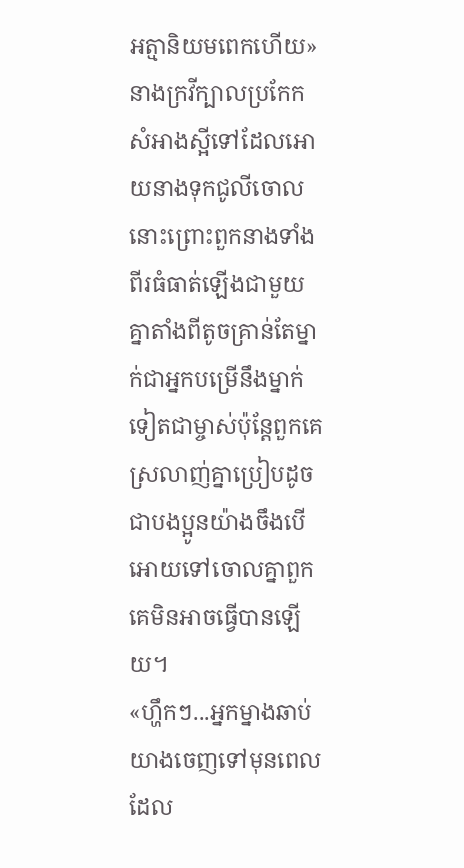អត្មានិយមពេកហើយ»នាងក្រវីក្បាលប្រកែកសំអាងស្អីទៅដែលអោយនាងទុកជូលីចោលនោះព្រោះពួកនាងទាំងពីរធំធាត់ឡើងជាមួយគ្នាតាំងពីតូចគ្រាន់តែម្នាក់ជាអ្នកបម្រើនឹងម្នាក់ទៀតជាម្ចាស់ប៉ុន្តែពួកគេស្រលាញ់គ្នាប្រៀបដូចជាបងប្អូនយ៉ាងចឹងបើអោយទៅចោលគ្នាពួកគេមិនអាចធ្វើបានឡើយ។
«ហ្ហឹកៗ...អ្នកម្នាងឆាប់យាងចេញទៅមុនពេលដែល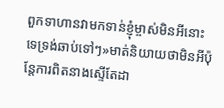ពួកទាហានវាមកទាន់ខ្ញុំម្ចាស់មិនអីនោះទេទ្រង់ឆាប់ទៅៗ»មាត់និយាយថាមិនអីប៉ុន្តែការពិតនាងស្ទើតែដា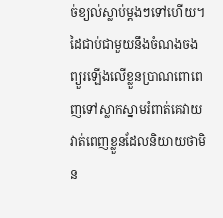ច់ខ្យល់ស្លាប់ម្តងៗទៅហើយ។ដៃជាប់ជាមួយនឹងចំណងចងព្យួរឡើងលើខ្លួនប្រាណពោពេញទៅស្លាកស្នាមរំពាត់គេវាយវាត់ពេញខ្លួនដែលនិយាយថាមិន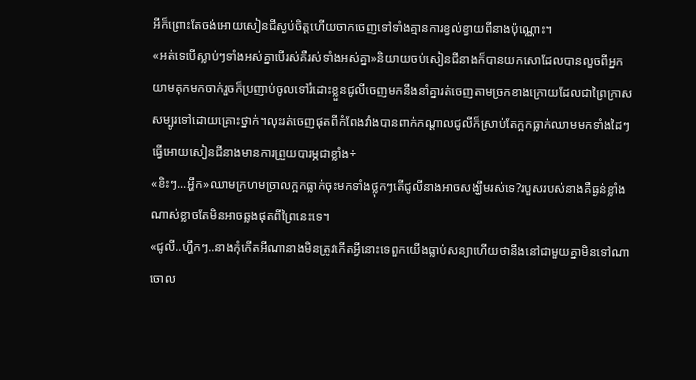អីក៏ព្រោះតែចង់អោយសៀនជីស្ងប់ចិត្តហើយចាកចេញទៅទាំងគ្មានការខ្វល់ខ្វាយពីនាងប៉ុណ្ណោះ។
«អត់ទេបើស្លាប់ៗទាំងអស់គ្នាបើរស់គឺរស់ទាំងអស់គ្នា»និយាយចប់សៀនជីនាងក៏បានយកសោដែលបានលួចពីអ្នកយាមគុកមកចាក់រួចក៏ប្រញាប់ចូលទៅរំដោះខ្លួនជូលីចេញមកនឹងនាំគ្នារត់ចេញតាមច្រកខាងក្រោយដែលជាព្រៃក្រាសសម្បូរទៅដោយគ្រោះថ្នាក់។លុះរត់ចេញផុតពីកំពែងវាំងបានពាក់កណ្តាលជូលីក៏ស្រាប់តែក្អកធ្លាក់ឈាមមកទាំងដៃៗធ្វើអោយសៀនជីនាងមានការព្រួយបារម្ភជាខ្លាំង÷
«ខិះៗ...អ្ហឹក»ឈាមក្រហមច្រាលក្អកធ្លាក់ចុះមកទាំងថ្លុកៗតើជូលីនាងអាចសង្ឃឹមរស់ទេ?របួសរបស់នាងគឺធ្ងន់ខ្លាំងណាស់ខ្លាចតែមិនអាចឆ្លងផុតពីព្រៃនេះទេ។
«ជូលី..ហ្ហឹកៗ..នាងកុំកើតអីណានាងមិនត្រូវកើតអ្វីនោះទេពួកយើងធ្លាប់សន្យាហើយថានឹងនៅជាមួយគ្នាមិនទៅណាចោល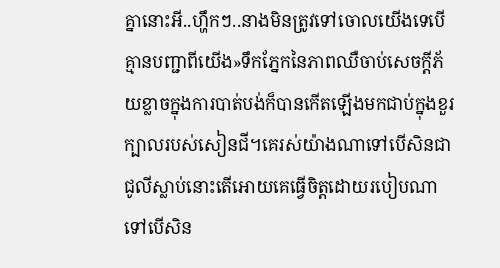គ្នានោះអី..ហ្ហឹកៗ..នាងមិនត្រូវទៅចោលយើងទេបើគ្មានបញ្ជាពីយើង»ទឹកភ្នែកនៃភាពឈឺចាប់សេចក្តីភ័យខ្លាចក្នុងការបាត់បង់ក៏បានកើតឡើងមកជាប់ក្នុងខួរក្បាលរបស់សៀនជី។គេរស់យ៉ាងណាទៅបើសិនជាជូលីស្លាប់នោះតើអោយគេធ្វើចិត្តដោយរបៀបណាទៅបើសិន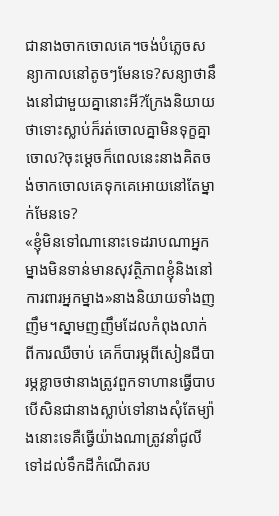ជានាងចាកចោលគេ។ចង់បំភ្លេចសន្យាកាលនៅតូចៗមែនទេ?សន្យាថានឹងនៅជាមួយគ្នានោះអី?ក្រែងនិយាយថាទោះស្លាប់ក៏រត់ចោលគ្នាមិនទុក្ខគ្នាចោល?ចុះម្តេចក៏ពេលនេះនាងគិតចង់ចាកចោលគេទុកគេអោយនៅតែម្នាក់មែនទេ?
«ខ្ញុំមិនទៅណានោះទេដរាបណាអ្នកម្នាងមិនទាន់មានសុវត្ថិភាពខ្ញុំនិងនៅការពារអ្នកម្នាង»នាងនិយាយទាំងញញឹម។ស្នាមញញឹមដែលកំពុងលាក់ពីការឈឺចាប់ គេក៏បារម្ភពីសៀនជីបារម្ភខ្លាចថានាងត្រូវពួកទាហានធ្វើបាបបើសិនជានាងស្លាប់ទៅនាងសុំតែម្យ៉ាងនោះទេគឺធ្វើយ៉ាងណាត្រូវនាំជូលីទៅដល់ទឹកដីកំណើតរប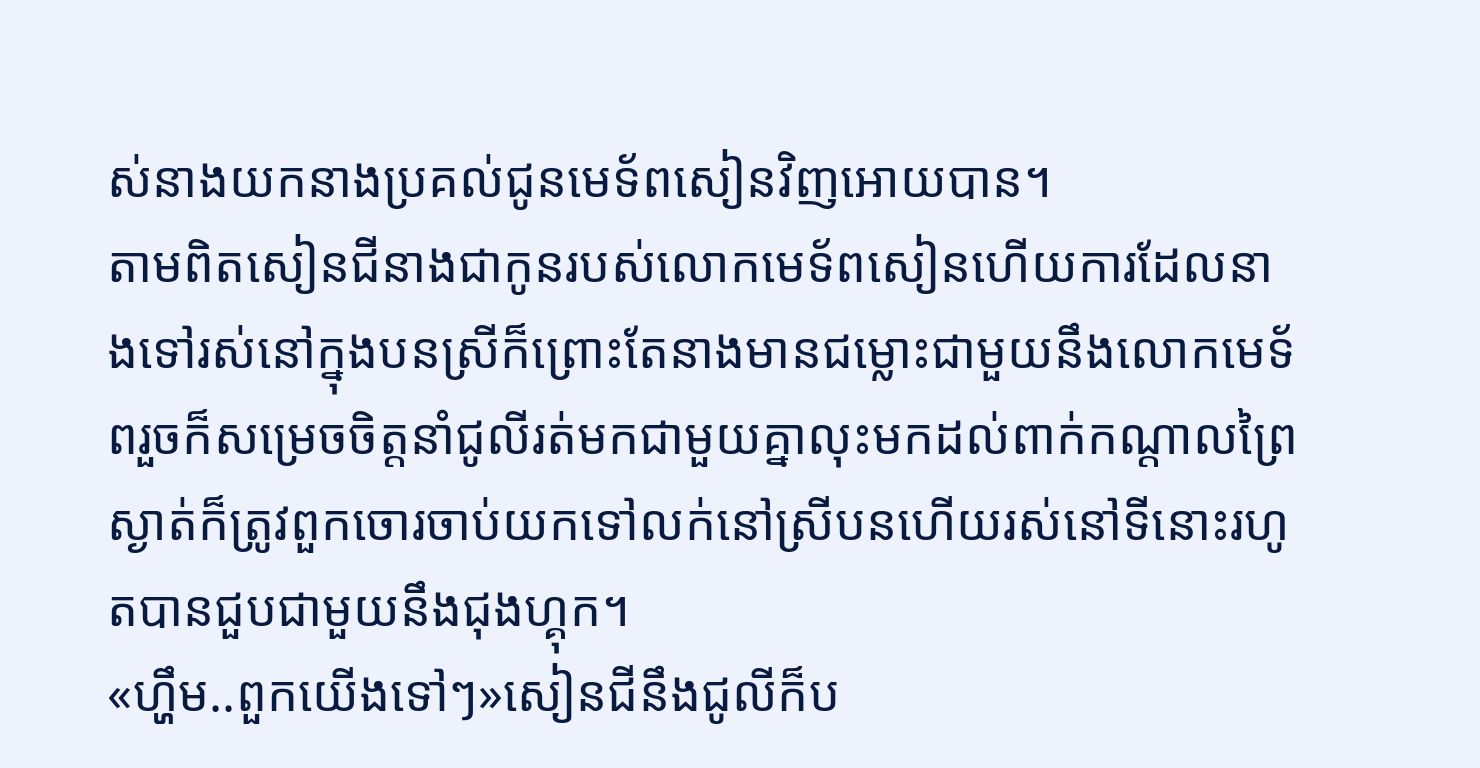ស់នាងយកនាងប្រគល់ជូនមេទ័ពសៀនវិញអោយបាន។
តាមពិតសៀនជីនាងជាកូនរបស់លោកមេទ័ពសៀនហើយការដែលនាងទៅរស់នៅក្នុងបនស្រីក៏ព្រោះតែនាងមានជម្លោះជាមួយនឹងលោកមេទ័ពរួចក៏សម្រេចចិត្តនាំជូលីរត់មកជាមួយគ្នាលុះមកដល់ពាក់កណ្តាលព្រៃស្ងាត់ក៏ត្រូវពួកចោរចាប់យកទៅលក់នៅស្រីបនហើយរស់នៅទីនោះរហូតបានជួបជាមួយនឹងជុងហ្គុក។
«ហ្ហឹម..ពួកយើងទៅៗ»សៀនជីនឹងជូលីក៏ប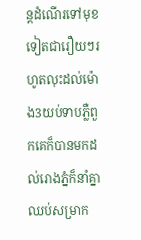ន្តដំណើរទៅមុខទៀតជារឿយៗរហូតលុះដល់ម៉ោង3យប់ទាបភ្លឺពួកគេក៏បានមកដល់រោងភ្នំក៏នាំគ្នាឈប់សម្រាក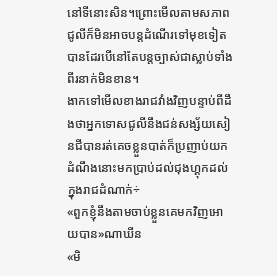នៅទីនោះសិន។ព្រោះមើលតាមសភាពជូលីក៏មិនអាចបន្តដំណើរទៅមុខទៀតបានដែរបើនៅតែបន្តច្បាស់ជាស្លាប់ទាំងពីរនាក់មិនខាន។
ងាកទៅមើលខាងរាជវាំងវិញបន្ទាប់ពីដឹងថាអ្នកទោសជូលីនឹងជន់សង្ស័យសៀនជីបានរត់គេចខ្លួនបាត់ក៏ប្រញាប់យកដំណឹងនោះមកប្រាប់ដល់ជុងហ្គុកដល់ក្នុងរាជដំណាក់÷
«ពួកខ្ញុំនឹងតាមចាប់ខ្លួនគេមកវិញអោយបាន»ណាឃីន
«មិ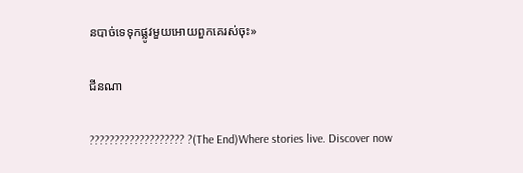នបាច់ទេទុកផ្លូវមួយអោយពួកគេរស់ចុះ»

ជីនណា

??????????????????? ?(The End)Where stories live. Discover now